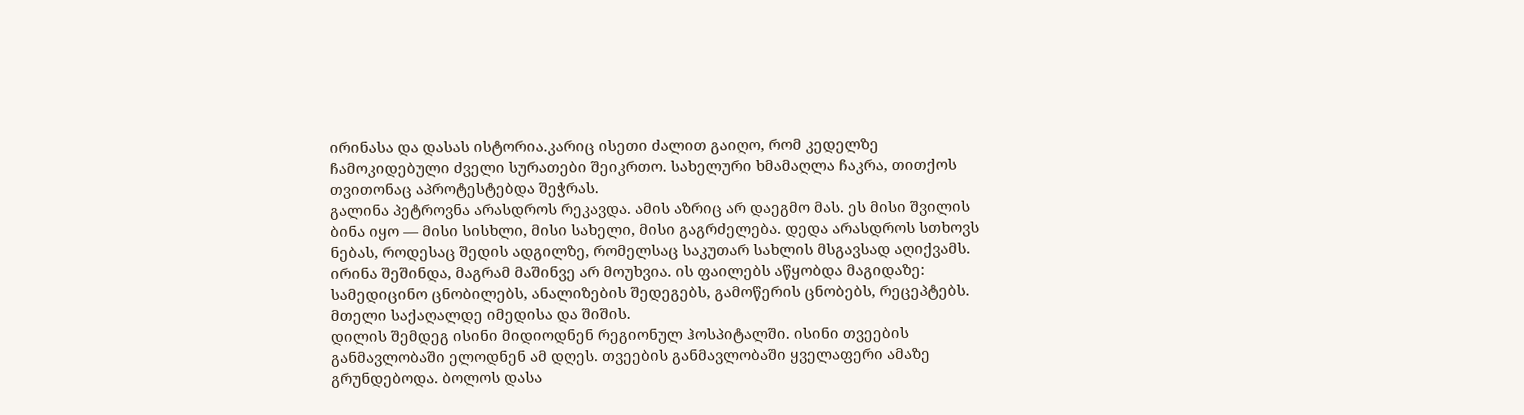ირინასა და დასას ისტორია.კარიც ისეთი ძალით გაიღო, რომ კედელზე ჩამოკიდებული ძველი სურათები შეიკრთო. სახელური ხმამაღლა ჩაკრა, თითქოს თვითონაც აპროტესტებდა შეჭრას.
გალინა პეტროვნა არასდროს რეკავდა. ამის აზრიც არ დაეგმო მას. ეს მისი შვილის ბინა იყო — მისი სისხლი, მისი სახელი, მისი გაგრძელება. დედა არასდროს სთხოვს ნებას, როდესაც შედის ადგილზე, რომელსაც საკუთარ სახლის მსგავსად აღიქვამს.
ირინა შეშინდა, მაგრამ მაშინვე არ მოუხვია. ის ფაილებს აწყობდა მაგიდაზე: სამედიცინო ცნობილებს, ანალიზების შედეგებს, გამოწერის ცნობებს, რეცეპტებს. მთელი საქაღალდე იმედისა და შიშის.
დილის შემდეგ ისინი მიდიოდნენ რეგიონულ ჰოსპიტალში. ისინი თვეების განმავლობაში ელოდნენ ამ დღეს. თვეების განმავლობაში ყველაფერი ამაზე გრუნდებოდა. ბოლოს დასა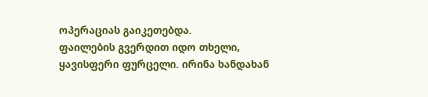ოპერაციას გაიკეთებდა.
ფაილების გვერდით იდო თხელი, ყავისფერი ფურცელი. ირინა ხანდახან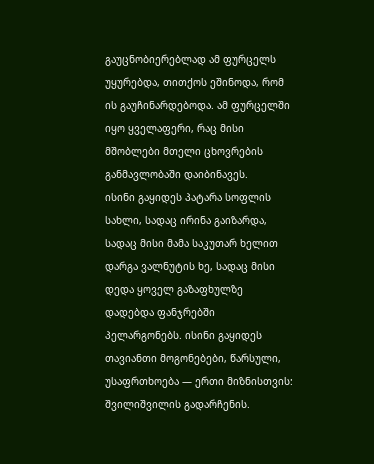გაუცნობიერებლად ამ ფურცელს უყურებდა, თითქოს ეშინოდა, რომ ის გაუჩინარდებოდა. ამ ფურცელში იყო ყველაფერი, რაც მისი მშობლები მთელი ცხოვრების განმავლობაში დაიბინავეს.
ისინი გაყიდეს პატარა სოფლის სახლი, სადაც ირინა გაიზარდა, სადაც მისი მამა საკუთარ ხელით დარგა ვალნუტის ხე, სადაც მისი დედა ყოველ გაზაფხულზე დადებდა ფანჯრებში პელარგონებს. ისინი გაყიდეს თავიანთი მოგონებები, წარსული, უსაფრთხოება — ერთი მიზნისთვის: შვილიშვილის გადარჩენის.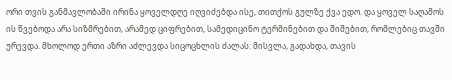ორი თვის განმავლობაში ირინა ყოველდღე იღვიძებდა ისე, თითქოს გულზე ქვა ედო. და ყოველ საღამოს ის წვებოდა არა სიზმრებით, არამედ ციფრებით, სამედიცინო ტერმინებით და შიშებით, რომლებიც თავში ურევდა. მხოლოდ ერთი აზრი აძლევდა სიცოცხლის ძალას: მისვლა, გადახდა, თავის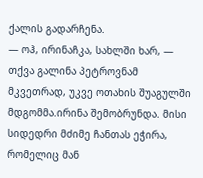ქალის გადარჩენა.
— ოჰ, ირინაჩკა, სახლში ხარ, — თქვა გალინა პეტროვნამ მკვეთრად, უკვე ოთახის შუაგულში მდგომმა.ირინა შემობრუნდა. მისი სიდედრი მძიმე ჩანთას ეჭირა, რომელიც მან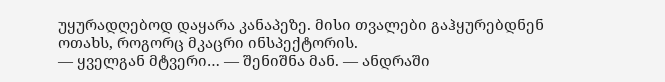უყურადღებოდ დაყარა კანაპეზე. მისი თვალები გაჰყურებდნენ ოთახს, როგორც მკაცრი ინსპექტორის.
— ყველგან მტვერი… — შენიშნა მან. — ანდრაში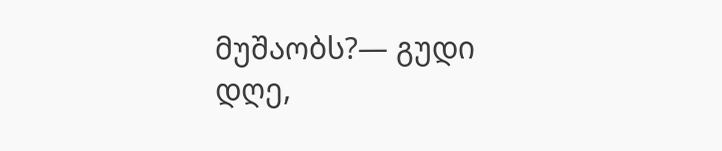მუშაობს?— გუდი დღე,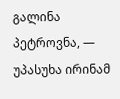გალინა პეტროვნა, — უპასუხა ირინამ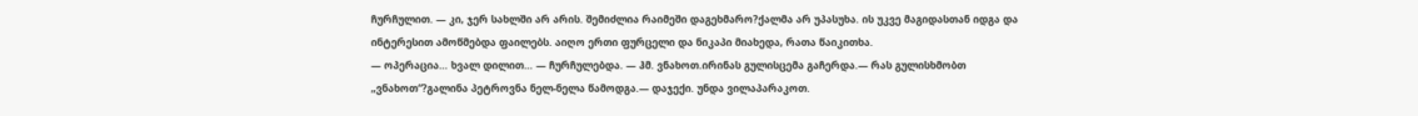ჩურჩულით. — კი, ჯერ სახლში არ არის. შემიძლია რაიმეში დაგეხმარო?ქალმა არ უპასუხა. ის უკვე მაგიდასთან იდგა და ინტერესით ამოწმებდა ფაილებს. აიღო ერთი ფურცელი და ნიკაპი მიახედა, რათა წაიკითხა.
— ოპერაცია… ხვალ დილით… — ჩურჩულებდა. — ჰმ. ვნახოთ.ირინას გულისცემა გაჩერდა.— რას გულისხმობთ „ვნახოთ“?გალინა პეტროვნა ნელ-ნელა წამოდგა.— დაჯექი. უნდა ვილაპარაკოთ.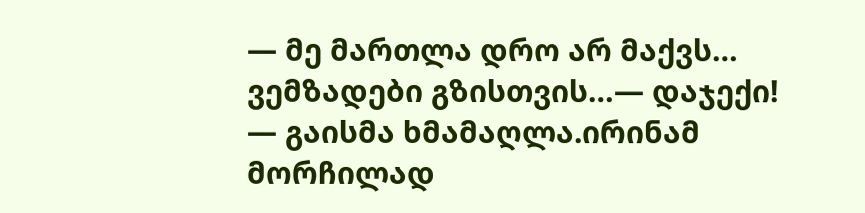— მე მართლა დრო არ მაქვს… ვემზადები გზისთვის…— დაჯექი! — გაისმა ხმამაღლა.ირინამ მორჩილად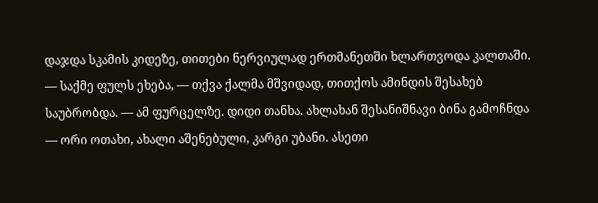დაჯდა სკამის კიდეზე, თითები ნერვიულად ერთმანეთში ხლართვოდა კალთაში.
— საქმე ფულს ეხება, — თქვა ქალმა მშვიდად, თითქოს ამინდის შესახებ საუბრობდა. — ამ ფურცელზე. დიდი თანხა. ახლახან შესანიშნავი ბინა გამოჩნდა — ორი ოთახი, ახალი აშენებული, კარგი უბანი. ასეთი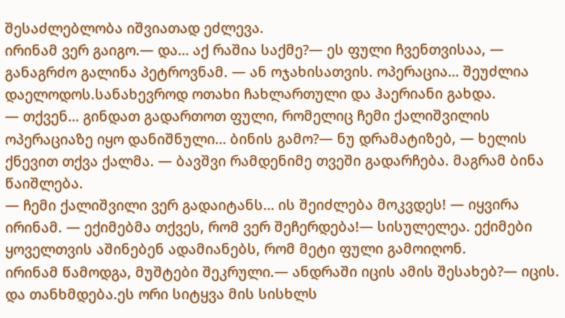შესაძლებლობა იშვიათად ეძლევა.
ირინამ ვერ გაიგო.— და… აქ რაშია საქმე?— ეს ფული ჩვენთვისაა, — განაგრძო გალინა პეტროვნამ. — ან ოჯახისათვის. ოპერაცია… შეუძლია დაელოდოს.სანახევროდ ოთახი ჩახლართული და ჰაერიანი გახდა.
— თქვენ… გინდათ გადართოთ ფული, რომელიც ჩემი ქალიშვილის ოპერაციაზე იყო დანიშნული… ბინის გამო?— ნუ დრამატიზებ, — ხელის ქნევით თქვა ქალმა. — ბავშვი რამდენიმე თვეში გადარჩება. მაგრამ ბინა წაიშლება.
— ჩემი ქალიშვილი ვერ გადაიტანს… ის შეიძლება მოკვდეს! — იყვირა ირინამ. — ექიმებმა თქვეს, რომ ვერ შეჩერდება!— სისულელეა. ექიმები ყოველთვის აშინებენ ადამიანებს, რომ მეტი ფული გამოიღონ.
ირინამ წამოდგა, მუშტები შეკრული.— ანდრაში იცის ამის შესახებ?— იცის. და თანხმდება.ეს ორი სიტყვა მის სისხლს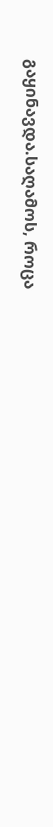გაყინავდა.საღამოს, როცა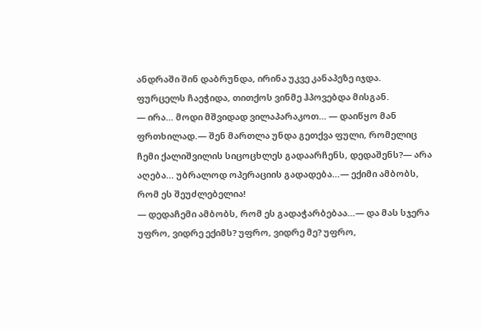ანდრაში შინ დაბრუნდა, ირინა უკვე კანაპეზე იჯდა. ფურცელს ჩაეჭიდა, თითქოს ვინმე ჰპოვებდა მისგან.
— ირა… მოდი მშვიდად ვილაპარაკოთ… — დაიწყო მან ფრთხილად.— შენ მართლა უნდა გეთქვა ფული, რომელიც ჩემი ქალიშვილის სიცოცხლეს გადაარჩენს, დედაშენს?— არა აღება… უბრალოდ ოპერაციის გადადება…— ექიმი ამბობს, რომ ეს შეუძლებელია!
— დედაჩემი ამბობს, რომ ეს გადაჭარბებაა…— და მას სჯერა უფრო, ვიდრე ექიმს? უფრო, ვიდრე მე? უფრო,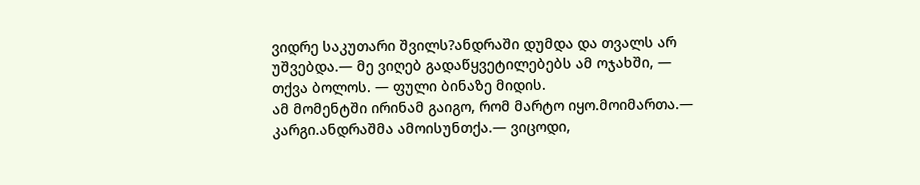ვიდრე საკუთარი შვილს?ანდრაში დუმდა და თვალს არ უშვებდა.— მე ვიღებ გადაწყვეტილებებს ამ ოჯახში, — თქვა ბოლოს. — ფული ბინაზე მიდის.
ამ მომენტში ირინამ გაიგო, რომ მარტო იყო.მოიმართა.— კარგი.ანდრაშმა ამოისუნთქა.— ვიცოდი,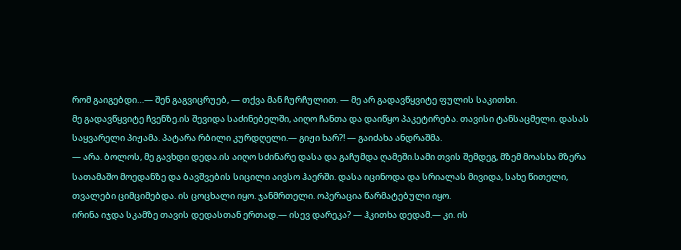რომ გაიგებდი…— შენ გაგვიცრუებ, — თქვა მან ჩურჩულით. — მე არ გადავწყვიტე ფულის საკითხი.
მე გადავწყვიტე ჩვენზე.ის შევიდა საძინებელში, აიღო ჩანთა და დაიწყო პაკეტირება. თავისი ტანსაცმელი. დასას საყვარელი პიჟამა. პატარა რბილი კურდღელი.— გიჟი ხარ?! — გაიძახა ანდრაშმა.
— არა. ბოლოს, მე გავხდი დედა.ის აიღო სძინარე დასა და გაჩუმდა ღამეში.სამი თვის შემდეგ, მზემ მოასხა მზერა სათამაშო მოედანზე და ბავშვების სიცილი აივსო ჰაერში. დასა იცინოდა და სრიალას მივიდა, სახე წითელი, თვალები ციმციმებდა. ის ცოცხალი იყო. ჯანმრთელი. ოპერაცია წარმატებული იყო.
ირინა იჯდა სკამზე თავის დედასთან ერთად.— ისევ დარეკა? — ჰკითხა დედამ.— კი. ის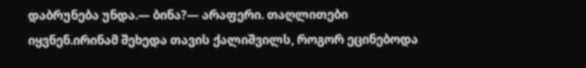დაბრუნება უნდა.— ბინა?— არაფერი. თაღლითები იყვნენ.ირინამ შეხედა თავის ქალიშვილს, როგორ ეცინებოდა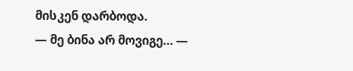მისკენ დარბოდა.
— მე ბინა არ მოვიგე… —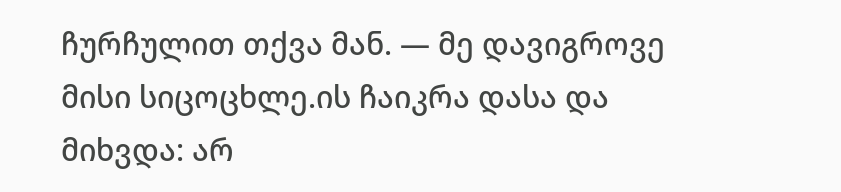ჩურჩულით თქვა მან. — მე დავიგროვე მისი სიცოცხლე.ის ჩაიკრა დასა და მიხვდა: არ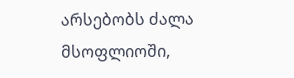არსებობს ძალა მსოფლიოში,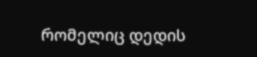რომელიც დედის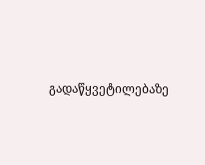გადაწყვეტილებაზე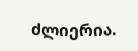ძლიერია.